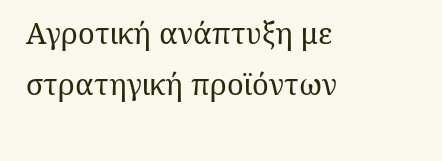Αγροτική ανάπτυξη με στρατηγική προϊόντων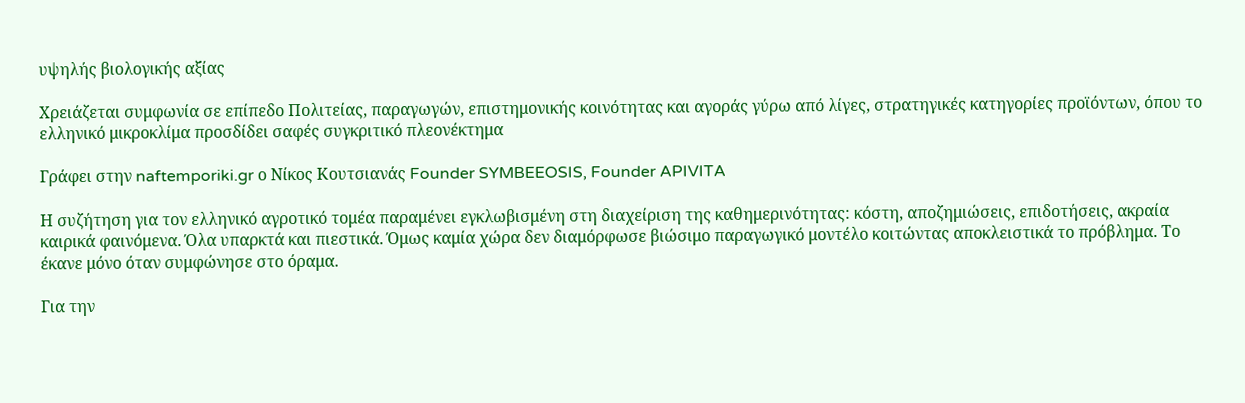υψηλής βιολογικής αξίας

Χρειάζεται συμφωνία σε επίπεδο Πολιτείας, παραγωγών, επιστημονικής κοινότητας και αγοράς γύρω από λίγες, στρατηγικές κατηγορίες προϊόντων, όπου το ελληνικό μικροκλίμα προσδίδει σαφές συγκριτικό πλεονέκτημα

Γράφει στην naftemporiki.gr ο Νίκος Κουτσιανάς Founder SYMBEEOSIS, Founder APIVITA

Η συζήτηση για τον ελληνικό αγροτικό τομέα παραμένει εγκλωβισμένη στη διαχείριση της καθημερινότητας: κόστη, αποζημιώσεις, επιδοτήσεις, ακραία καιρικά φαινόμενα. Όλα υπαρκτά και πιεστικά. Όμως καμία χώρα δεν διαμόρφωσε βιώσιμο παραγωγικό μοντέλο κοιτώντας αποκλειστικά το πρόβλημα. Το έκανε μόνο όταν συμφώνησε στο όραμα.

Για την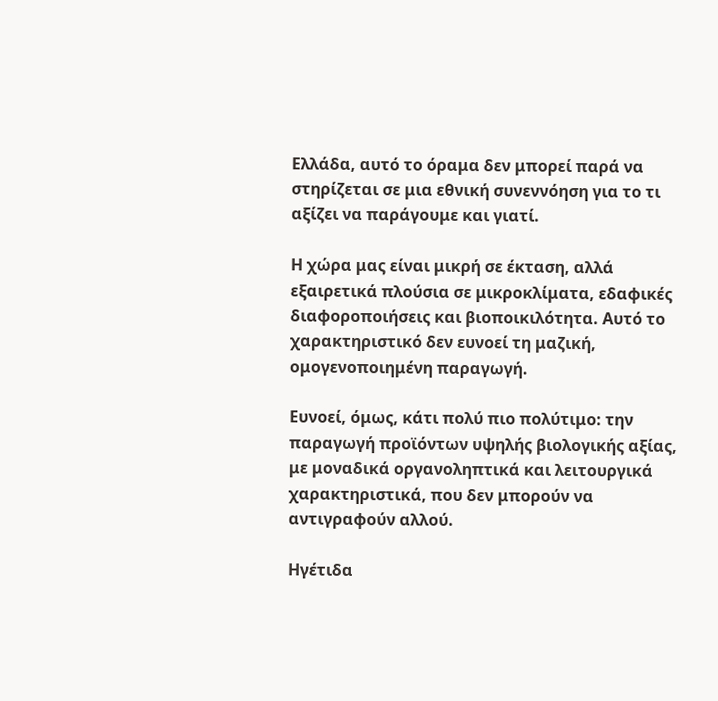Ελλάδα, αυτό το όραμα δεν μπορεί παρά να στηρίζεται σε μια εθνική συνεννόηση για το τι αξίζει να παράγουμε και γιατί.

Η χώρα μας είναι μικρή σε έκταση, αλλά εξαιρετικά πλούσια σε μικροκλίματα, εδαφικές διαφοροποιήσεις και βιοποικιλότητα. Αυτό το χαρακτηριστικό δεν ευνοεί τη μαζική, ομογενοποιημένη παραγωγή.

Ευνοεί, όμως, κάτι πολύ πιο πολύτιμο: την παραγωγή προϊόντων υψηλής βιολογικής αξίας, με μοναδικά οργανοληπτικά και λειτουργικά χαρακτηριστικά, που δεν μπορούν να αντιγραφούν αλλού.

Ηγέτιδα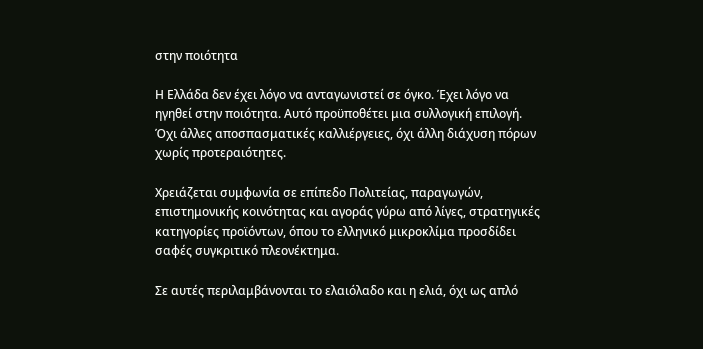στην ποιότητα

Η Ελλάδα δεν έχει λόγο να ανταγωνιστεί σε όγκο. Έχει λόγο να ηγηθεί στην ποιότητα. Αυτό προϋποθέτει μια συλλογική επιλογή. Όχι άλλες αποσπασματικές καλλιέργειες, όχι άλλη διάχυση πόρων χωρίς προτεραιότητες.

Χρειάζεται συμφωνία σε επίπεδο Πολιτείας, παραγωγών, επιστημονικής κοινότητας και αγοράς γύρω από λίγες, στρατηγικές κατηγορίες προϊόντων, όπου το ελληνικό μικροκλίμα προσδίδει σαφές συγκριτικό πλεονέκτημα.

Σε αυτές περιλαμβάνονται το ελαιόλαδο και η ελιά, όχι ως απλό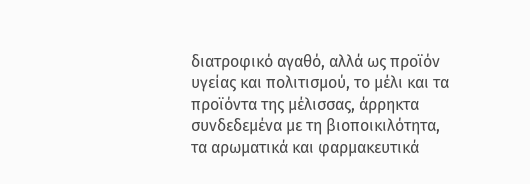διατροφικό αγαθό, αλλά ως προϊόν υγείας και πολιτισμού, το μέλι και τα προϊόντα της μέλισσας, άρρηκτα συνδεδεμένα με τη βιοποικιλότητα, τα αρωματικά και φαρμακευτικά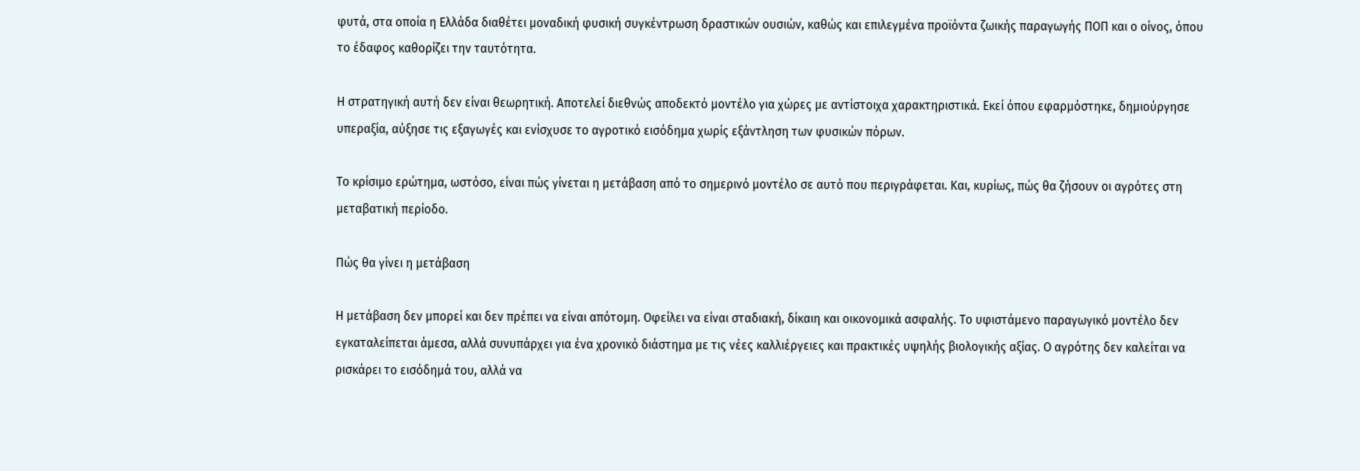φυτά, στα οποία η Ελλάδα διαθέτει μοναδική φυσική συγκέντρωση δραστικών ουσιών, καθώς και επιλεγμένα προϊόντα ζωικής παραγωγής ΠΟΠ και ο οίνος, όπου το έδαφος καθορίζει την ταυτότητα.

Η στρατηγική αυτή δεν είναι θεωρητική. Αποτελεί διεθνώς αποδεκτό μοντέλο για χώρες με αντίστοιχα χαρακτηριστικά. Εκεί όπου εφαρμόστηκε, δημιούργησε υπεραξία, αύξησε τις εξαγωγές και ενίσχυσε το αγροτικό εισόδημα χωρίς εξάντληση των φυσικών πόρων.

Το κρίσιμο ερώτημα, ωστόσο, είναι πώς γίνεται η μετάβαση από το σημερινό μοντέλο σε αυτό που περιγράφεται. Και, κυρίως, πώς θα ζήσουν οι αγρότες στη μεταβατική περίοδο.

Πώς θα γίνει η μετάβαση

Η μετάβαση δεν μπορεί και δεν πρέπει να είναι απότομη. Οφείλει να είναι σταδιακή, δίκαιη και οικονομικά ασφαλής. Το υφιστάμενο παραγωγικό μοντέλο δεν εγκαταλείπεται άμεσα, αλλά συνυπάρχει για ένα χρονικό διάστημα με τις νέες καλλιέργειες και πρακτικές υψηλής βιολογικής αξίας. Ο αγρότης δεν καλείται να ρισκάρει το εισόδημά του, αλλά να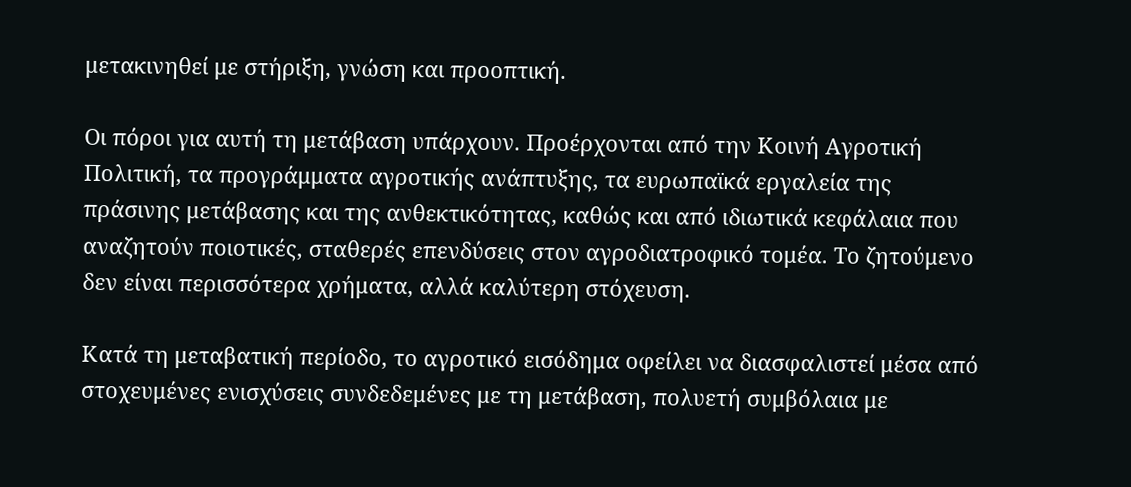μετακινηθεί με στήριξη, γνώση και προοπτική.

Οι πόροι για αυτή τη μετάβαση υπάρχουν. Προέρχονται από την Κοινή Αγροτική Πολιτική, τα προγράμματα αγροτικής ανάπτυξης, τα ευρωπαϊκά εργαλεία της πράσινης μετάβασης και της ανθεκτικότητας, καθώς και από ιδιωτικά κεφάλαια που αναζητούν ποιοτικές, σταθερές επενδύσεις στον αγροδιατροφικό τομέα. Το ζητούμενο δεν είναι περισσότερα χρήματα, αλλά καλύτερη στόχευση.

Κατά τη μεταβατική περίοδο, το αγροτικό εισόδημα οφείλει να διασφαλιστεί μέσα από στοχευμένες ενισχύσεις συνδεδεμένες με τη μετάβαση, πολυετή συμβόλαια με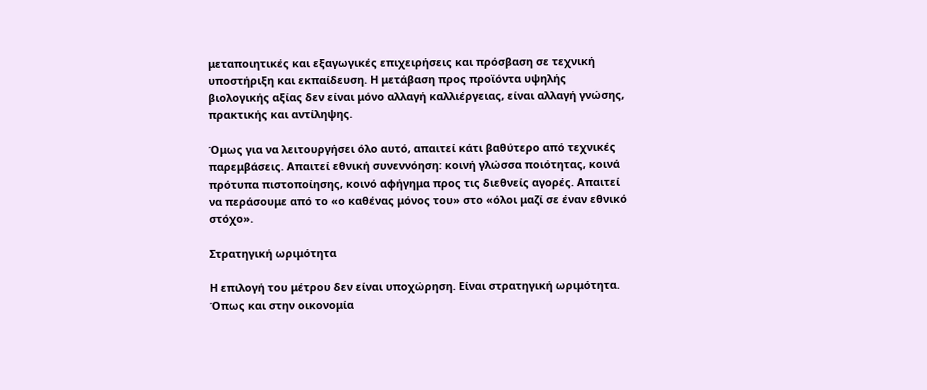μεταποιητικές και εξαγωγικές επιχειρήσεις και πρόσβαση σε τεχνική υποστήριξη και εκπαίδευση. Η μετάβαση προς προϊόντα υψηλής βιολογικής αξίας δεν είναι μόνο αλλαγή καλλιέργειας, είναι αλλαγή γνώσης, πρακτικής και αντίληψης.

Όμως για να λειτουργήσει όλο αυτό, απαιτεί κάτι βαθύτερο από τεχνικές παρεμβάσεις. Απαιτεί εθνική συνεννόηση: κοινή γλώσσα ποιότητας, κοινά πρότυπα πιστοποίησης, κοινό αφήγημα προς τις διεθνείς αγορές. Απαιτεί να περάσουμε από το «ο καθένας μόνος του» στο «όλοι μαζί σε έναν εθνικό στόχο».

Στρατηγική ωριμότητα

Η επιλογή του μέτρου δεν είναι υποχώρηση. Είναι στρατηγική ωριμότητα. Όπως και στην οικονομία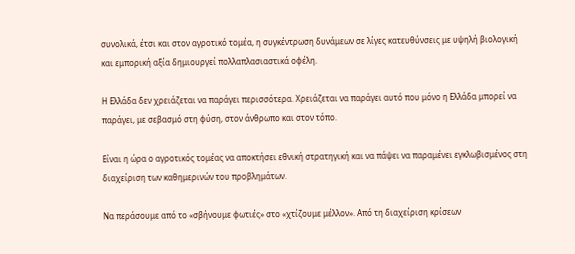συνολικά, έτσι και στον αγροτικό τομέα, η συγκέντρωση δυνάμεων σε λίγες κατευθύνσεις με υψηλή βιολογική και εμπορική αξία δημιουργεί πολλαπλασιαστικά οφέλη.

Η Ελλάδα δεν χρειάζεται να παράγει περισσότερα. Χρειάζεται να παράγει αυτό που μόνο η Ελλάδα μπορεί να παράγει, με σεβασμό στη φύση, στον άνθρωπο και στον τόπο.

Είναι η ώρα ο αγροτικός τομέας να αποκτήσει εθνική στρατηγική και να πάψει να παραμένει εγκλωβισμένος στη διαχείριση των καθημερινών του προβλημάτων.

Να περάσουμε από το «σβήνουμε φωτιές» στο «χτίζουμε μέλλον». Από τη διαχείριση κρίσεων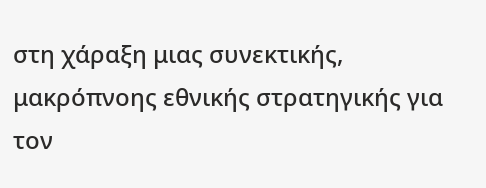στη χάραξη μιας συνεκτικής, μακρόπνοης εθνικής στρατηγικής για τον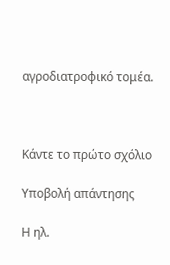αγροδιατροφικό τομέα.



Κάντε το πρώτο σχόλιο

Υποβολή απάντησης

Η ηλ.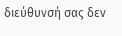διεύθυνσή σας δεν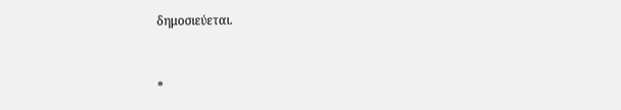δημοσιεύεται.


*